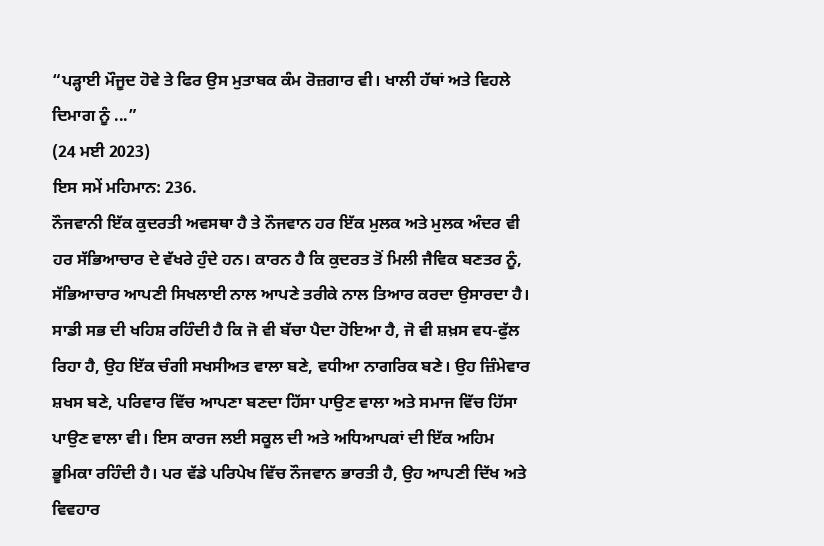“ਪੜ੍ਹਾਈ ਮੌਜੂਦ ਹੋਵੇ ਤੇ ਫਿਰ ਉਸ ਮੁਤਾਬਕ ਕੰਮ ਰੋਜ਼ਗਾਰ ਵੀ। ਖਾਲੀ ਹੱਥਾਂ ਅਤੇ ਵਿਹਲੇ ਦਿਮਾਗ ਨੂੰ ...”
(24 ਮਈ 2023)
ਇਸ ਸਮੇਂ ਮਹਿਮਾਨ: 236.
ਨੌਜਵਾਨੀ ਇੱਕ ਕੁਦਰਤੀ ਅਵਸਥਾ ਹੈ ਤੇ ਨੌਜਵਾਨ ਹਰ ਇੱਕ ਮੁਲਕ ਅਤੇ ਮੁਲਕ ਅੰਦਰ ਵੀ ਹਰ ਸੱਭਿਆਚਾਰ ਦੇ ਵੱਖਰੇ ਹੁੰਦੇ ਹਨ। ਕਾਰਨ ਹੈ ਕਿ ਕੁਦਰਤ ਤੋਂ ਮਿਲੀ ਜੈਵਿਕ ਬਣਤਰ ਨੂੰ, ਸੱਭਿਆਚਾਰ ਆਪਣੀ ਸਿਖਲਾਈ ਨਾਲ ਆਪਣੇ ਤਰੀਕੇ ਨਾਲ ਤਿਆਰ ਕਰਦਾ ਉਸਾਰਦਾ ਹੈ।
ਸਾਡੀ ਸਭ ਦੀ ਖਹਿਸ਼ ਰਹਿੰਦੀ ਹੈ ਕਿ ਜੋ ਵੀ ਬੱਚਾ ਪੈਦਾ ਹੋਇਆ ਹੈ, ਜੋ ਵੀ ਸ਼ਖ਼ਸ ਵਧ-ਫੁੱਲ ਰਿਹਾ ਹੈ, ਉਹ ਇੱਕ ਚੰਗੀ ਸਖਸੀਅਤ ਵਾਲਾ ਬਣੇ, ਵਧੀਆ ਨਾਗਰਿਕ ਬਣੇ। ਉਹ ਜ਼ਿੰਮੇਵਾਰ ਸ਼ਖਸ ਬਣੇ, ਪਰਿਵਾਰ ਵਿੱਚ ਆਪਣਾ ਬਣਦਾ ਹਿੱਸਾ ਪਾਉਣ ਵਾਲਾ ਅਤੇ ਸਮਾਜ ਵਿੱਚ ਹਿੱਸਾ ਪਾਉਣ ਵਾਲਾ ਵੀ। ਇਸ ਕਾਰਜ ਲਈ ਸਕੂਲ ਦੀ ਅਤੇ ਅਧਿਆਪਕਾਂ ਦੀ ਇੱਕ ਅਹਿਮ ਭੂਮਿਕਾ ਰਹਿੰਦੀ ਹੈ। ਪਰ ਵੱਡੇ ਪਰਿਪੇਖ ਵਿੱਚ ਨੌਜਵਾਨ ਭਾਰਤੀ ਹੈ, ਉਹ ਆਪਣੀ ਦਿੱਖ ਅਤੇ ਵਿਵਹਾਰ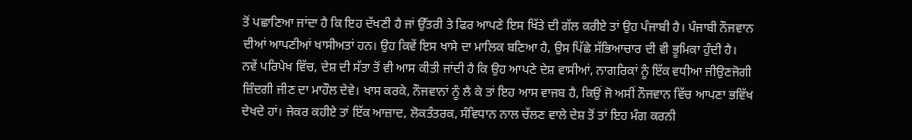ਤੋਂ ਪਛਾਣਿਆ ਜਾਂਦਾ ਹੈ ਕਿ ਇਹ ਦੱਖਣੀ ਹੈ ਜਾਂ ਉੱਤਰੀ ਤੇ ਫਿਰ ਆਪਣੇ ਇਸ ਖਿੱਤੇ ਦੀ ਗੱਲ ਕਰੀਏ ਤਾਂ ਉਹ ਪੰਜਾਬੀ ਹੈ। ਪੰਜਾਬੀ ਨੌਜਵਾਨ ਦੀਆਂ ਆਪਣੀਆਂ ਖਾਸੀਅਤਾਂ ਹਨ। ਉਹ ਕਿਵੇਂ ਇਸ ਖਾਸੇ ਦਾ ਮਾਲਿਕ ਬਣਿਆ ਹੈ, ਉਸ ਪਿੱਛੇ ਸੱਭਿਆਚਾਰ ਦੀ ਵੀ ਭੂਮਿਕਾ ਹੁੰਦੀ ਹੈ।
ਨਵੇਂ ਪਰਿਪੇਖ ਵਿੱਚ, ਦੇਸ਼ ਦੀ ਸੱਤਾ ਤੋਂ ਵੀ ਆਸ ਕੀਤੀ ਜਾਂਦੀ ਹੈ ਕਿ ਉਹ ਆਪਣੇ ਦੇਸ਼ ਵਾਸੀਆਂ, ਨਾਗਰਿਕਾਂ ਨੂੰ ਇੱਕ ਵਧੀਆ ਜੀਉਣਜੋਗੀ ਜ਼ਿੰਦਗੀ ਜੀਣ ਦਾ ਮਾਹੌਲ ਦੇਵੇ। ਖਾਸ ਕਰਕੇ, ਨੌਜਵਾਨਾਂ ਨੂੰ ਲੈ ਕੇ ਤਾਂ ਇਹ ਆਸ ਵਾਜਬ ਹੈ, ਕਿਉਂ ਜੋ ਅਸੀਂ ਨੌਜਵਾਨ ਵਿੱਚ ਆਪਣਾ ਭਵਿੱਖ ਦੇਖਦੇ ਹਾਂ। ਜੇਕਰ ਕਹੀਏ ਤਾਂ ਇੱਕ ਆਜ਼ਾਦ, ਲੋਕਤੰਤਰਕ, ਸੰਵਿਧਾਨ ਨਾਲ ਚੱਲਣ ਵਾਲੇ ਦੇਸ਼ ਤੋਂ ਤਾਂ ਇਹ ਮੰਗ ਕਰਨੀ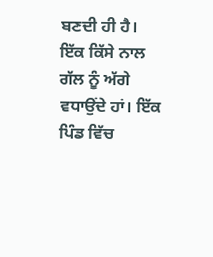ਬਣਦੀ ਹੀ ਹੈ।
ਇੱਕ ਕਿੱਸੇ ਨਾਲ ਗੱਲ ਨੂੰ ਅੱਗੇ ਵਧਾਉਂਦੇ ਹਾਂ। ਇੱਕ ਪਿੰਡ ਵਿੱਚ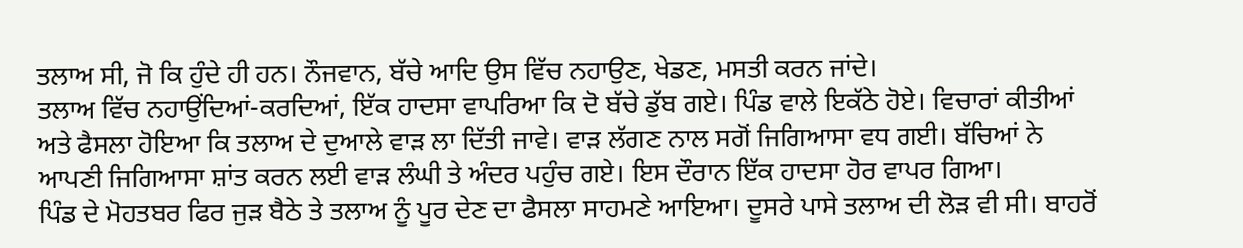ਤਲਾਅ ਸੀ, ਜੋ ਕਿ ਹੁੰਦੇ ਹੀ ਹਨ। ਨੌਜਵਾਨ, ਬੱਚੇ ਆਦਿ ਉਸ ਵਿੱਚ ਨਹਾਉਣ, ਖੇਡਣ, ਮਸਤੀ ਕਰਨ ਜਾਂਦੇ।
ਤਲਾਅ ਵਿੱਚ ਨਹਾਉਂਦਿਆਂ-ਕਰਦਿਆਂ, ਇੱਕ ਹਾਦਸਾ ਵਾਪਰਿਆ ਕਿ ਦੋ ਬੱਚੇ ਡੁੱਬ ਗਏ। ਪਿੰਡ ਵਾਲੇ ਇਕੱਠੇ ਹੋਏ। ਵਿਚਾਰਾਂ ਕੀਤੀਆਂ ਅਤੇ ਫੈਸਲਾ ਹੋਇਆ ਕਿ ਤਲਾਅ ਦੇ ਦੁਆਲੇ ਵਾੜ ਲਾ ਦਿੱਤੀ ਜਾਵੇ। ਵਾੜ ਲੱਗਣ ਨਾਲ ਸਗੋਂ ਜਿਗਿਆਸਾ ਵਧ ਗਈ। ਬੱਚਿਆਂ ਨੇ ਆਪਣੀ ਜਿਗਿਆਸਾ ਸ਼ਾਂਤ ਕਰਨ ਲਈ ਵਾੜ ਲੰਘੀ ਤੇ ਅੰਦਰ ਪਹੁੰਚ ਗਏ। ਇਸ ਦੌਰਾਨ ਇੱਕ ਹਾਦਸਾ ਹੋਰ ਵਾਪਰ ਗਿਆ।
ਪਿੰਡ ਦੇ ਮੋਹਤਬਰ ਫਿਰ ਜੁੜ ਬੈਠੇ ਤੇ ਤਲਾਅ ਨੂੰ ਪੂਰ ਦੇਣ ਦਾ ਫੈਸਲਾ ਸਾਹਮਣੇ ਆਇਆ। ਦੂਸਰੇ ਪਾਸੇ ਤਲਾਅ ਦੀ ਲੋੜ ਵੀ ਸੀ। ਬਾਹਰੋਂ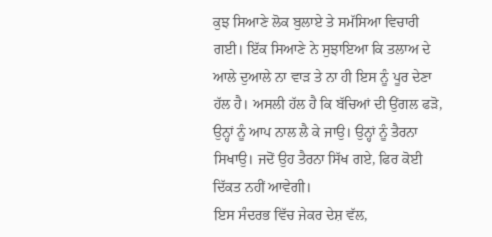ਕੁਝ ਸਿਆਣੇ ਲੋਕ ਬੁਲਾਏ ਤੇ ਸਮੱਸਿਆ ਵਿਚਾਰੀ ਗਈ। ਇੱਕ ਸਿਆਣੇ ਨੇ ਸੁਝਾਇਆ ਕਿ ਤਲਾਅ ਦੇ ਆਲੇ ਦੁਆਲੇ ਨਾ ਵਾੜ ਤੇ ਨਾ ਹੀ ਇਸ ਨੂੰ ਪੂਰ ਦੇਣਾ ਹੱਲ ਹੈ। ਅਸਲੀ ਹੱਲ ਹੈ ਕਿ ਬੱਚਿਆਂ ਦੀ ਉਂਗਲ ਫੜੋ, ਉਨ੍ਹਾਂ ਨੂੰ ਆਪ ਨਾਲ ਲੈ ਕੇ ਜਾਉ। ਉਨ੍ਹਾਂ ਨੂੰ ਤੈਰਨਾ ਸਿਖਾਉ। ਜਦੋਂ ਉਹ ਤੈਰਨਾ ਸਿੱਖ ਗਏ, ਫਿਰ ਕੋਈ ਦਿੱਕਤ ਨਹੀਂ ਆਵੇਗੀ।
ਇਸ ਸੰਦਰਭ ਵਿੱਚ ਜੇਕਰ ਦੇਸ਼ ਵੱਲ,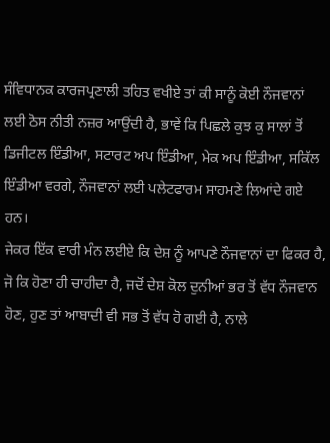ਸੰਵਿਧਾਨਕ ਕਾਰਜਪ੍ਰਣਾਲੀ ਤਹਿਤ ਵਖੀਏ ਤਾਂ ਕੀ ਸਾਨੂੰ ਕੋਈ ਨੌਜਵਾਨਾਂ ਲਈ ਠੋਸ ਨੀਤੀ ਨਜ਼ਰ ਆਉਂਦੀ ਹੈ, ਭਾਵੇਂ ਕਿ ਪਿਛਲੇ ਕੁਝ ਕੁ ਸਾਲਾਂ ਤੋਂ ਡਿਜੀਟਲ ਇੰਡੀਆ, ਸਟਾਰਟ ਅਪ ਇੰਡੀਆ, ਮੇਕ ਅਪ ਇੰਡੀਆ, ਸਕਿੱਲ ਇੰਡੀਆ ਵਰਗੇ, ਨੌਜਵਾਨਾਂ ਲਈ ਪਲੇਟਫਾਰਮ ਸਾਹਮਣੇ ਲਿਆਂਦੇ ਗਏ ਹਨ।
ਜੇਕਰ ਇੱਕ ਵਾਰੀ ਮੰਨ ਲਈਏ ਕਿ ਦੇਸ਼ ਨੂੰ ਆਪਣੇ ਨੌਜਵਾਨਾਂ ਦਾ ਫਿਕਰ ਹੈ, ਜੋ ਕਿ ਹੋਣਾ ਹੀ ਚਾਹੀਦਾ ਹੈ, ਜਦੋਂ ਦੇਸ਼ ਕੋਲ ਦੁਨੀਆਂ ਭਰ ਤੋਂ ਵੱਧ ਨੌਜਵਾਨ ਹੋਣ, ਹੁਣ ਤਾਂ ਆਬਾਦੀ ਵੀ ਸਭ ਤੋਂ ਵੱਧ ਹੋ ਗਈ ਹੈ, ਨਾਲੇ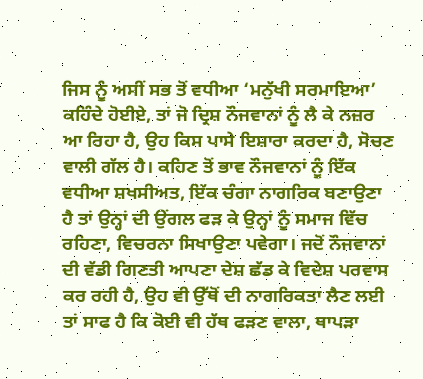ਜਿਸ ਨੂੰ ਅਸੀਂ ਸਭ ਤੋਂ ਵਧੀਆ ‘ਮਨੁੱਖੀ ਸਰਮਾਇਆ’ ਕਹਿੰਦੇ ਹੋਈਏ, ਤਾਂ ਜੋ ਦ੍ਰਿਸ਼ ਨੌਜਵਾਨਾਂ ਨੂੰ ਲੈ ਕੇ ਨਜ਼ਰ ਆ ਰਿਹਾ ਹੈ, ਉਹ ਕਿਸ ਪਾਸੇ ਇਸ਼ਾਰਾ ਕਰਦਾ ਹੈ, ਸੋਚਣ ਵਾਲੀ ਗੱਲ ਹੈ। ਕਹਿਣ ਤੋਂ ਭਾਵ ਨੌਜਵਾਨਾਂ ਨੂੰ ਇੱਕ ਵਧੀਆ ਸ਼ਖਸੀਅਤ, ਇੱਕ ਚੰਗਾ ਨਾਗਰਿਕ ਬਣਾਉਣਾ ਹੈ ਤਾਂ ਉਨ੍ਹਾਂ ਦੀ ਉਂਗਲ ਫੜ ਕੇ ਉਨ੍ਹਾਂ ਨੂੰ ਸਮਾਜ ਵਿੱਚ ਰਹਿਣਾ, ਵਿਚਰਨਾ ਸਿਖਾਉਣਾ ਪਵੇਗਾ। ਜਦੋਂ ਨੌਜਵਾਨਾਂ ਦੀ ਵੱਡੀ ਗਿਣਤੀ ਆਪਣਾ ਦੇਸ਼ ਛੱਡ ਕੇ ਵਿਦੇਸ਼ ਪਰਵਾਸ ਕਰ ਰਹੀ ਹੈ, ਉਹ ਵੀ ਉੱਥੋਂ ਦੀ ਨਾਗਰਿਕਤਾ ਲੈਣ ਲਈ ਤਾਂ ਸਾਫ ਹੈ ਕਿ ਕੋਈ ਵੀ ਹੱਥ ਫੜਣ ਵਾਲਾ, ਥਾਪੜਾ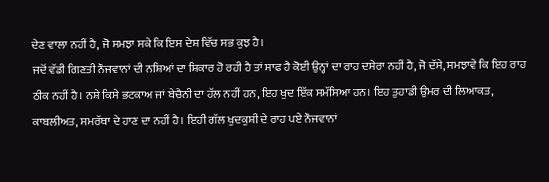ਦੇਣ ਵਾਲਾ ਨਹੀਂ ਹੈ, ਜੋ ਸਮਝਾ ਸਕੇ ਕਿ ਇਸ ਦੇਸ਼ ਵਿੱਚ ਸਭ ਕੁਝ ਹੈ।
ਜਦੋਂ ਵੱਡੀ ਗਿਣਤੀ ਨੌਜਵਾਨਾਂ ਦੀ ਨਸ਼ਿਆਂ ਦਾ ਸ਼ਿਕਾਰ ਹੋ ਰਹੀ ਹੈ ਤਾਂ ਸਾਫ ਹੈ ਕੋਈ ਉਨ੍ਹਾਂ ਦਾ ਰਾਹ ਦਸੇਰਾ ਨਹੀਂ ਹੈ, ਜੋ ਦੱਸੇ, ਸਮਝਾਵੇ ਕਿ ਇਹ ਰਾਹ ਠੀਕ ਨਹੀਂ ਹੈ। ਨਸ਼ੇ ਕਿਸੇ ਭਟਕਾਅ ਜਾਂ ਬੇਚੈਨੀ ਦਾ ਹੱਲ ਨਹੀਂ ਹਨ, ਇਹ ਖੁਦ ਇੱਕ ਸਮੱਸਿਆ ਹਨ। ਇਹ ਤੁਹਾਡੀ ਉਮਰ ਦੀ ਲਿਆਕਤ, ਕਾਬਲੀਅਤ, ਸਮਰੱਥਾ ਦੇ ਹਾਣ ਦਾ ਨਹੀਂ ਹੈ। ਇਹੀ ਗੱਲ ਖੁਦਕੁਸ਼ੀ ਦੇ ਰਾਹ ਪਏ ਨੌਜਵਾਨਾਂ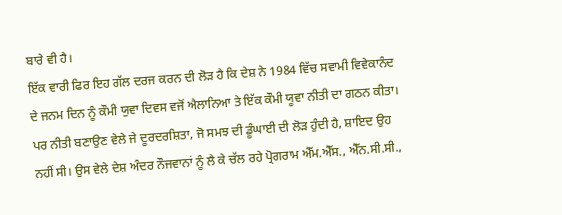ਬਾਰੇ ਵੀ ਹੈ।
ਇੱਕ ਵਾਰੀ ਫਿਰ ਇਹ ਗੱਲ ਦਰਜ ਕਰਨ ਦੀ ਲੋੜ ਹੈ ਕਿ ਦੇਸ਼ ਨੇ 1984 ਵਿੱਚ ਸਵਾਮੀ ਵਿਵੇਕਾਨੰਦ ਦੇ ਜਨਮ ਦਿਨ ਨੂੰ ਕੌਮੀ ਯੁਵਾ ਦਿਵਸ ਵਜੋਂ ਐਲਾਨਿਆ ਤੇ ਇੱਕ ਕੌਮੀ ਯੂਵਾ ਨੀਤੀ ਦਾ ਗਠਨ ਕੀਤਾ। ਪਰ ਨੀਤੀ ਬਣਾਉਣ ਵੇਲੇ ਜੇ ਦੂਰਦਰਸ਼ਿਤਾ, ਜੋ ਸਮਝ ਦੀ ਡੂੰਘਾਈ ਦੀ ਲੋੜ ਹੁੰਦੀ ਹੈ, ਸ਼ਾਇਦ ਉਹ ਨਹੀਂ ਸੀ। ਉਸ ਵੇਲੇ ਦੇਸ਼ ਅੰਦਰ ਨੌਜਵਾਨਾਂ ਨੂੰ ਲੈ ਕੇ ਚੱਲ ਰਹੇ ਪ੍ਰੋਗਰਾਮ ਐੱਮ.ਐੱਸ., ਐੱਨ.ਸੀ.ਸੀ.,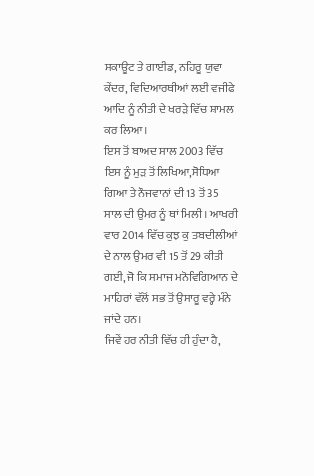ਸਕਾਊਟ ਤੇ ਗਾਈਡ, ਨਹਿਰੂ ਯੁਵਾ ਕੇਂਦਰ, ਵਿਦਿਆਰਥੀਆਂ ਲਈ ਵਜੀਫੇ ਆਦਿ ਨੂੰ ਨੀਤੀ ਦੇ ਖਰੜੇ ਵਿੱਚ ਸ਼ਾਮਲ ਕਰ ਲਿਆ।
ਇਸ ਤੋਂ ਬਾਅਦ ਸਾਲ 2003 ਵਿੱਚ ਇਸ ਨੂੰ ਮੁੜ ਤੋਂ ਲਿਖਿਆ,ਸੋਧਿਆ ਗਿਆ ਤੇ ਨੌਜਵਾਨਾਂ ਦੀ 13 ਤੋਂ 35 ਸਾਲ ਦੀ ਉਮਰ ਨੂੰ ਥਾਂ ਮਿਲੀ। ਆਖਰੀ ਵਾਰ 2014 ਵਿੱਚ ਕੁਝ ਕੁ ਤਬਦੀਲੀਆਂ ਦੇ ਨਾਲ ਉਮਰ ਵੀ 15 ਤੋਂ 29 ਕੀਤੀ ਗਈ, ਜੋ ਕਿ ਸਮਾਜ ਮਨੋਵਿਗਿਆਨ ਦੇ ਮਾਹਿਰਾਂ ਵੱਲੋਂ ਸਭ ਤੋਂ ਉਸਾਰੂ ਵਰ੍ਹੇ ਮੰਨੇ ਜਾਂਦੇ ਹਨ।
ਜਿਵੇਂ ਹਰ ਨੀਤੀ ਵਿੱਚ ਹੀ ਹੁੰਦਾ ਹੈ,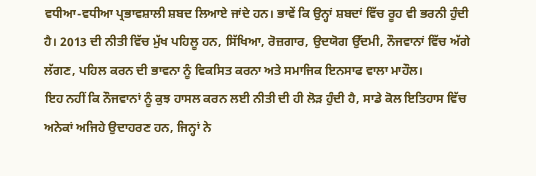ਵਧੀਆ-ਵਧੀਆ ਪ੍ਰਭਾਵਸ਼ਾਲੀ ਸ਼ਬਦ ਲਿਆਏ ਜਾਂਦੇ ਹਨ। ਭਾਵੇਂ ਕਿ ਉਨ੍ਹਾਂ ਸ਼ਬਦਾਂ ਵਿੱਚ ਰੂਹ ਵੀ ਭਰਨੀ ਹੁੰਦੀ ਹੈ। 2013 ਦੀ ਨੀਤੀ ਵਿੱਚ ਮੁੱਖ ਪਹਿਲੂ ਹਨ, ਸਿੱਖਿਆ, ਰੋਜ਼ਗਾਰ, ਉਦਯੋਗ ਉੱਦਮੀ, ਨੌਜਵਾਨਾਂ ਵਿੱਚ ਅੱਗੇ ਲੱਗਣ, ਪਹਿਲ ਕਰਨ ਦੀ ਭਾਵਨਾ ਨੂੰ ਵਿਕਸਿਤ ਕਰਨਾ ਅਤੇ ਸਮਾਜਿਕ ਇਨਸਾਫ ਵਾਲਾ ਮਾਹੌਲ।
ਇਹ ਨਹੀਂ ਕਿ ਨੌਜਵਾਨਾਂ ਨੂੰ ਕੁਝ ਹਾਸਲ ਕਰਨ ਲਈ ਨੀਤੀ ਦੀ ਹੀ ਲੋੜ ਹੁੰਦੀ ਹੈ, ਸਾਡੇ ਕੋਲ ਇਤਿਹਾਸ ਵਿੱਚ ਅਨੇਕਾਂ ਅਜਿਹੇ ਉਦਾਹਰਣ ਹਨ, ਜਿਨ੍ਹਾਂ ਨੇ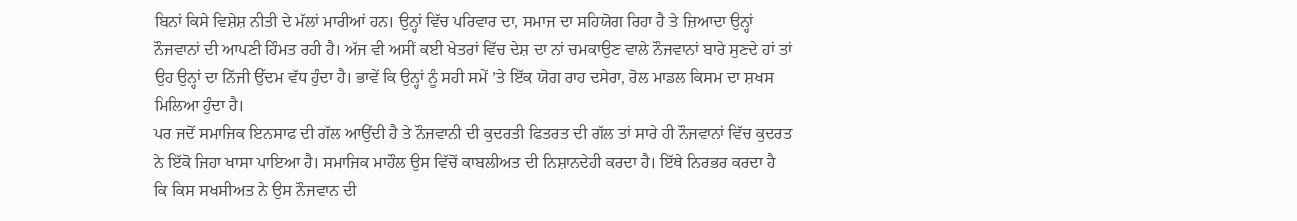ਬਿਨਾਂ ਕਿਸੇ ਵਿਸ਼ੇਸ਼ ਨੀਤੀ ਦੇ ਮੱਲਾਂ ਮਾਰੀਆਂ ਹਨ। ਉਨ੍ਹਾਂ ਵਿੱਚ ਪਰਿਵਾਰ ਦਾ, ਸਮਾਜ ਦਾ ਸਹਿਯੋਗ ਰਿਹਾ ਹੈ ਤੇ ਜ਼ਿਆਦਾ ਉਨ੍ਹਾਂ ਨੌਜਵਾਨਾਂ ਦੀ ਆਪਣੀ ਹਿੰਮਤ ਰਹੀ ਹੈ। ਅੱਜ ਵੀ ਅਸੀਂ ਕਈ ਖੇਤਰਾਂ ਵਿੱਚ ਦੇਸ਼ ਦਾ ਨਾਂ ਚਮਕਾਉਣ ਵਾਲੇ ਨੌਜਵਾਨਾਂ ਬਾਰੇ ਸੁਣਦੇ ਹਾਂ ਤਾਂ ਉਹ ਉਨ੍ਹਾਂ ਦਾ ਨਿੱਜੀ ਉੱਦਮ ਵੱਧ ਹੁੰਦਾ ਹੈ। ਭਾਵੇਂ ਕਿ ਉਨ੍ਹਾਂ ਨੂੰ ਸਹੀ ਸਮੇਂ ’ਤੇ ਇੱਕ ਯੋਗ ਰਾਹ ਦਸੇਰਾ, ਰੋਲ ਮਾਡਲ ਕਿਸਮ ਦਾ ਸ਼ਖਸ ਮਿਲਿਆ ਹੁੰਦਾ ਹੈ।
ਪਰ ਜਦੋਂ ਸਮਾਜਿਕ ਇਨਸਾਫ ਦੀ ਗੱਲ ਆਉਂਦੀ ਹੈ ਤੇ ਨੌਜਵਾਨੀ ਦੀ ਕੁਦਰਤੀ ਫਿਤਰਤ ਦੀ ਗੱਲ ਤਾਂ ਸਾਰੇ ਹੀ ਨੌਜਵਾਨਾਂ ਵਿੱਚ ਕੁਦਰਤ ਨੇ ਇੱਕੋ ਜਿਹਾ ਖਾਸਾ ਪਾਇਆ ਹੈ। ਸਮਾਜਿਕ ਮਾਹੌਲ ਉਸ ਵਿੱਚੋਂ ਕਾਬਲੀਅਤ ਦੀ ਨਿਸ਼ਾਨਦੇਹੀ ਕਰਦਾ ਹੈ। ਇੱਥੇ ਨਿਰਭਰ ਕਰਦਾ ਹੈ ਕਿ ਕਿਸ ਸਖਸੀਅਤ ਨੇ ਉਸ ਨੌਜਵਾਨ ਦੀ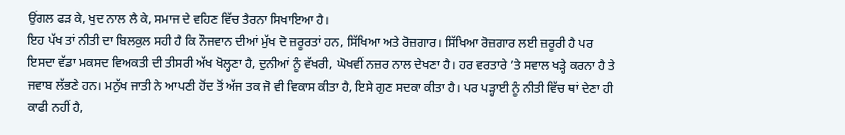ਉਂਗਲ ਫੜ ਕੇ, ਖੁਦ ਨਾਲ ਲੈ ਕੇ, ਸਮਾਜ ਦੇ ਵਹਿਣ ਵਿੱਚ ਤੈਰਨਾ ਸਿਖਾਇਆ ਹੈ।
ਇਹ ਪੱਖ ਤਾਂ ਨੀਤੀ ਦਾ ਬਿਲਕੁਲ ਸਹੀ ਹੈ ਕਿ ਨੌਜਵਾਨ ਦੀਆਂ ਮੁੱਖ ਦੋ ਜ਼ਰੂਰਤਾਂ ਹਨ, ਸਿੱਖਿਆ ਅਤੇ ਰੋਜ਼ਗਾਰ। ਸਿੱਖਿਆ ਰੋਜ਼ਗਾਰ ਲਈ ਜ਼ਰੂਰੀ ਹੈ ਪਰ ਇਸਦਾ ਵੱਡਾ ਮਕਸਦ ਵਿਅਕਤੀ ਦੀ ਤੀਸਰੀ ਅੱਖ ਖੋਲ੍ਹਣਾ ਹੈ, ਦੁਨੀਆਂ ਨੂੰ ਵੱਖਰੀ, ਘੋਖਵੀਂ ਨਜ਼ਰ ਨਾਲ ਦੇਖਣਾ ਹੈ। ਹਰ ਵਰਤਾਰੇ ’ਤੇ ਸਵਾਲ ਖੜ੍ਹੇ ਕਰਨਾ ਹੈ ਤੇ ਜਵਾਬ ਲੱਭਣੇ ਹਨ। ਮਨੁੱਖ ਜਾਤੀ ਨੇ ਆਪਣੀ ਹੋਂਦ ਤੋਂ ਅੱਜ ਤਕ ਜੋ ਵੀ ਵਿਕਾਸ ਕੀਤਾ ਹੈ, ਇਸੇ ਗੁਣ ਸਦਕਾ ਕੀਤਾ ਹੈ। ਪਰ ਪੜ੍ਹਾਈ ਨੂੰ ਨੀਤੀ ਵਿੱਚ ਥਾਂ ਦੇਣਾ ਹੀ ਕਾਫੀ ਨਹੀਂ ਹੈ,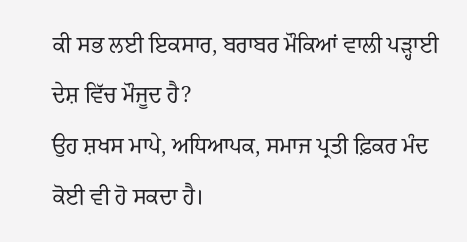ਕੀ ਸਭ ਲਈ ਇਕਸਾਰ, ਬਰਾਬਰ ਮੌਕਿਆਂ ਵਾਲੀ ਪੜ੍ਹਾਈ ਦੇਸ਼ ਵਿੱਚ ਮੌਜੂਦ ਹੈ?
ਉਹ ਸ਼ਖਸ ਮਾਪੇ, ਅਧਿਆਪਕ, ਸਮਾਜ ਪ੍ਰਤੀ ਫ਼ਿਕਰ ਮੰਦ ਕੋਈ ਵੀ ਹੋ ਸਕਦਾ ਹੈ।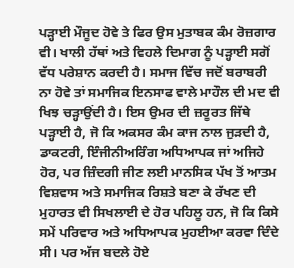ਪੜ੍ਹਾਈ ਮੌਜੂਦ ਹੋਵੇ ਤੇ ਫਿਰ ਉਸ ਮੁਤਾਬਕ ਕੰਮ ਰੋਜ਼ਗਾਰ ਵੀ। ਖਾਲੀ ਹੱਥਾਂ ਅਤੇ ਵਿਹਲੇ ਦਿਮਾਗ ਨੂੰ ਪੜ੍ਹਾਈ ਸਗੋਂ ਵੱਧ ਪਰੇਸ਼ਾਨ ਕਰਦੀ ਹੈ। ਸਮਾਜ ਵਿੱਚ ਜਦੋਂ ਬਰਾਬਰੀ ਨਾ ਹੋਵੇ ਤਾਂ ਸਮਾਜਿਕ ਇਨਸਾਫ ਵਾਲੇ ਮਾਹੌਲ ਦੀ ਮਦ ਵੀ ਖਿਝ ਚੜ੍ਹਾਉਂਦੀ ਹੈ। ਇਸ ਉਮਰ ਦੀ ਜ਼ਰੂਰਤ ਜਿੱਥੇ ਪੜ੍ਹਾਈ ਹੈ, ਜੋ ਕਿ ਅਕਸਰ ਕੰਮ ਕਾਜ ਨਾਲ ਜੁੜਦੀ ਹੈ, ਡਾਕਟਰੀ, ਇੰਜੀਨੀਅਰਿੰਗ ਅਧਿਆਪਕ ਜਾਂ ਅਜਿਹੇ ਹੋਰ, ਪਰ ਜ਼ਿੰਦਗੀ ਜੀਣ ਲਈ ਮਾਨਸਿਕ ਪੱਖ ਤੋਂ ਆਤਮ ਵਿਸ਼ਵਾਸ ਅਤੇ ਸਮਾਜਿਕ ਰਿਸ਼ਤੇ ਬਣਾ ਕੇ ਰੱਖਣ ਦੀ ਮੁਹਾਰਤ ਵੀ ਸਿਖਲਾਈ ਦੇ ਹੋਰ ਪਹਿਲੂ ਹਨ, ਜੋ ਕਿ ਕਿਸੇ ਸਮੇਂ ਪਰਿਵਾਰ ਅਤੇ ਅਧਿਆਪਕ ਮੁਹਈਆ ਕਰਵਾ ਦਿੰਦੇ ਸੀ। ਪਰ ਅੱਜ ਬਦਲੇ ਹੋਏ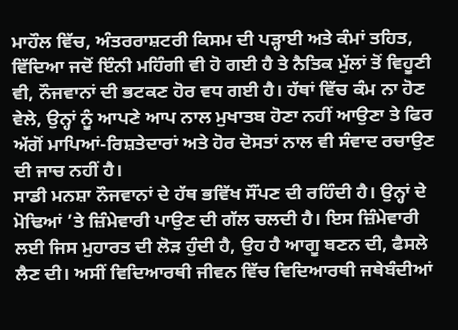ਮਾਹੌਲ ਵਿੱਚ, ਅੰਤਰਰਾਸ਼ਟਰੀ ਕਿਸਮ ਦੀ ਪੜ੍ਹਾਈ ਅਤੇ ਕੰਮਾਂ ਤਹਿਤ, ਵਿੱਦਿਆ ਜਦੋਂ ਇੰਨੀ ਮਹਿੰਗੀ ਵੀ ਹੋ ਗਈ ਹੈ ਤੇ ਨੈਤਿਕ ਮੁੱਲਾਂ ਤੋਂ ਵਿਹੂਣੀ ਵੀ, ਨੌਜਵਾਨਾਂ ਦੀ ਭਟਕਣ ਹੋਰ ਵਧ ਗਈ ਹੈ। ਹੱਥਾਂ ਵਿੱਚ ਕੰਮ ਨਾ ਹੋਣ ਵੇਲੇ, ਉਨ੍ਹਾਂ ਨੂੰ ਆਪਣੇ ਆਪ ਨਾਲ ਮੁਖਾਤਬ ਹੋਣਾ ਨਹੀਂ ਆਉਣਾ ਤੇ ਫਿਰ ਅੱਗੋਂ ਮਾਪਿਆਂ-ਰਿਸ਼ਤੇਦਾਰਾਂ ਅਤੇ ਹੋਰ ਦੋਸਤਾਂ ਨਾਲ ਵੀ ਸੰਵਾਦ ਰਚਾਉਣ ਦੀ ਜਾਚ ਨਹੀਂ ਹੈ।
ਸਾਡੀ ਮਨਸ਼ਾ ਨੌਜਵਾਨਾਂ ਦੇ ਹੱਥ ਭਵਿੱਖ ਸੌਂਪਣ ਦੀ ਰਹਿੰਦੀ ਹੈ। ਉਨ੍ਹਾਂ ਦੇ ਮੋਢਿਆਂ ’ਤੇ ਜ਼ਿੰਮੇਵਾਰੀ ਪਾਉਣ ਦੀ ਗੱਲ ਚਲਦੀ ਹੈ। ਇਸ ਜ਼ਿੰਮੇਵਾਰੀ ਲਈ ਜਿਸ ਮੁਹਾਰਤ ਦੀ ਲੋੜ ਹੁੰਦੀ ਹੈ, ਉਹ ਹੈ ਆਗੂ ਬਣਨ ਦੀ, ਫੈਸਲੇ ਲੈਣ ਦੀ। ਅਸੀਂ ਵਿਦਿਆਰਥੀ ਜੀਵਨ ਵਿੱਚ ਵਿਦਿਆਰਥੀ ਜਥੇਬੰਦੀਆਂ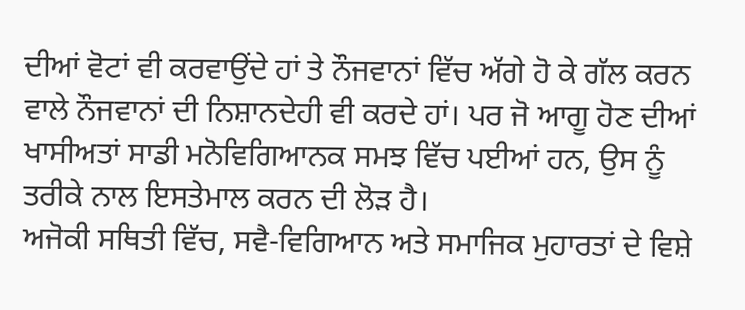ਦੀਆਂ ਵੋਟਾਂ ਵੀ ਕਰਵਾਉਂਦੇ ਹਾਂ ਤੇ ਨੌਜਵਾਨਾਂ ਵਿੱਚ ਅੱਗੇ ਹੋ ਕੇ ਗੱਲ ਕਰਨ ਵਾਲੇ ਨੌਜਵਾਨਾਂ ਦੀ ਨਿਸ਼ਾਨਦੇਹੀ ਵੀ ਕਰਦੇ ਹਾਂ। ਪਰ ਜੋ ਆਗੂ ਹੋਣ ਦੀਆਂ ਖਾਸੀਅਤਾਂ ਸਾਡੀ ਮਨੋਵਿਗਿਆਨਕ ਸਮਝ ਵਿੱਚ ਪਈਆਂ ਹਨ, ਉਸ ਨੂੰ ਤਰੀਕੇ ਨਾਲ ਇਸਤੇਮਾਲ ਕਰਨ ਦੀ ਲੋੜ ਹੈ।
ਅਜੋਕੀ ਸਥਿਤੀ ਵਿੱਚ, ਸਵੈ-ਵਿਗਿਆਨ ਅਤੇ ਸਮਾਜਿਕ ਮੁਹਾਰਤਾਂ ਦੇ ਵਿਸ਼ੇ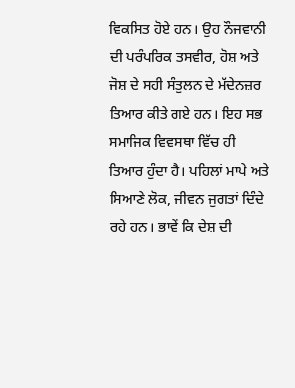ਵਿਕਸਿਤ ਹੋਏ ਹਨ। ਉਹ ਨੌਜਵਾਨੀ ਦੀ ਪਰੰਪਰਿਕ ਤਸਵੀਰ, ਹੋਸ਼ ਅਤੇ ਜੋਸ਼ ਦੇ ਸਹੀ ਸੰਤੁਲਨ ਦੇ ਮੱਦੇਨਜ਼ਰ ਤਿਆਰ ਕੀਤੇ ਗਏ ਹਨ। ਇਹ ਸਭ ਸਮਾਜਿਕ ਵਿਵਸਥਾ ਵਿੱਚ ਹੀ ਤਿਆਰ ਹੁੰਦਾ ਹੈ। ਪਹਿਲਾਂ ਮਾਪੇ ਅਤੇ ਸਿਆਣੇ ਲੋਕ, ਜੀਵਨ ਜੁਗਤਾਂ ਦਿੰਦੇ ਰਹੇ ਹਨ। ਭਾਵੇਂ ਕਿ ਦੇਸ਼ ਦੀ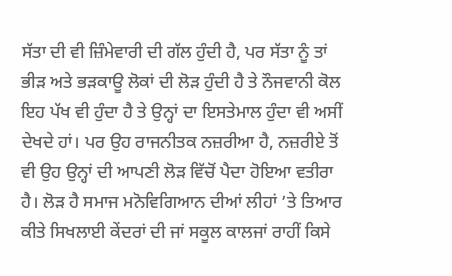ਸੱਤਾ ਦੀ ਵੀ ਜ਼ਿੰਮੇਵਾਰੀ ਦੀ ਗੱਲ ਹੁੰਦੀ ਹੈ, ਪਰ ਸੱਤਾ ਨੂੰ ਤਾਂ ਭੀੜ ਅਤੇ ਭੜਕਾਊ ਲੋਕਾਂ ਦੀ ਲੋੜ ਹੁੰਦੀ ਹੈ ਤੇ ਨੌਜਵਾਨੀ ਕੋਲ ਇਹ ਪੱਖ ਵੀ ਹੁੰਦਾ ਹੈ ਤੇ ਉਨ੍ਹਾਂ ਦਾ ਇਸਤੇਮਾਲ ਹੁੰਦਾ ਵੀ ਅਸੀਂ ਦੇਖਦੇ ਹਾਂ। ਪਰ ਉਹ ਰਾਜਨੀਤਕ ਨਜ਼ਰੀਆ ਹੈ, ਨਜ਼ਰੀਏ ਤੋਂ ਵੀ ਉਹ ਉਨ੍ਹਾਂ ਦੀ ਆਪਣੀ ਲੋੜ ਵਿੱਚੋਂ ਪੈਦਾ ਹੋਇਆ ਵਤੀਰਾ ਹੈ। ਲੋੜ ਹੈ ਸਮਾਜ ਮਨੋਵਿਗਿਆਨ ਦੀਆਂ ਲੀਹਾਂ ’ਤੇ ਤਿਆਰ ਕੀਤੇ ਸਿਖਲਾਈ ਕੇਂਦਰਾਂ ਦੀ ਜਾਂ ਸਕੂਲ ਕਾਲਜਾਂ ਰਾਹੀਂ ਕਿਸੇ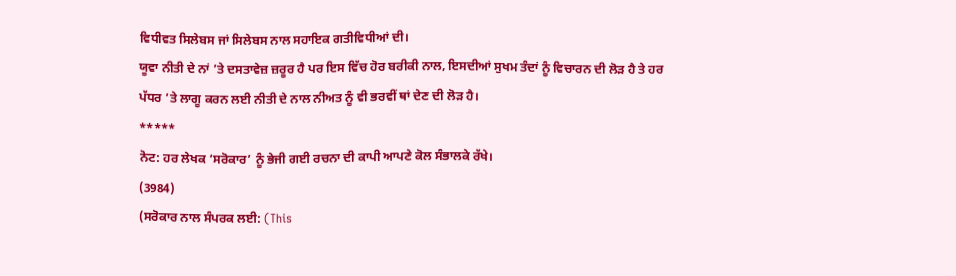ਵਿਧੀਵਤ ਸਿਲੇਬਸ ਜਾਂ ਸਿਲੇਬਸ ਨਾਲ ਸਹਾਇਕ ਗਤੀਵਿਧੀਆਂ ਦੀ।
ਯੂਵਾ ਨੀਤੀ ਦੇ ਨਾਂ ’ਤੇ ਦਸਤਾਵੇਜ਼ ਜ਼ਰੂਰ ਹੈ ਪਰ ਇਸ ਵਿੱਚ ਹੋਰ ਬਰੀਕੀ ਨਾਲ, ਇਸਦੀਆਂ ਸੁਖਮ ਤੰਦਾਂ ਨੂੰ ਵਿਚਾਰਨ ਦੀ ਲੋੜ ਹੈ ਤੇ ਹਰ ਪੱਧਰ ’ਤੇ ਲਾਗੂ ਕਰਨ ਲਈ ਨੀਤੀ ਦੇ ਨਾਲ ਨੀਅਤ ਨੂੰ ਵੀ ਭਰਵੀਂ ਥਾਂ ਦੇਣ ਦੀ ਲੋੜ ਹੈ।
*****
ਨੋਟ: ਹਰ ਲੇਖਕ ‘ਸਰੋਕਾਰ’ ਨੂੰ ਭੇਜੀ ਗਈ ਰਚਨਾ ਦੀ ਕਾਪੀ ਆਪਣੇ ਕੋਲ ਸੰਭਾਲਕੇ ਰੱਖੇ।
(3984)
(ਸਰੋਕਾਰ ਨਾਲ ਸੰਪਰਕ ਲਈ: (This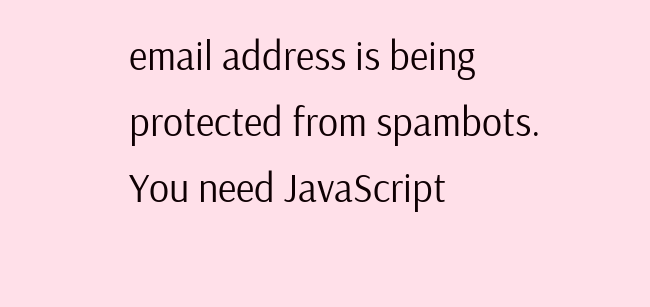email address is being protected from spambots. You need JavaScript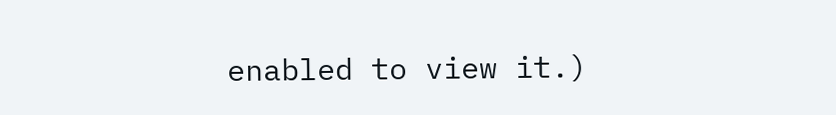enabled to view it.)